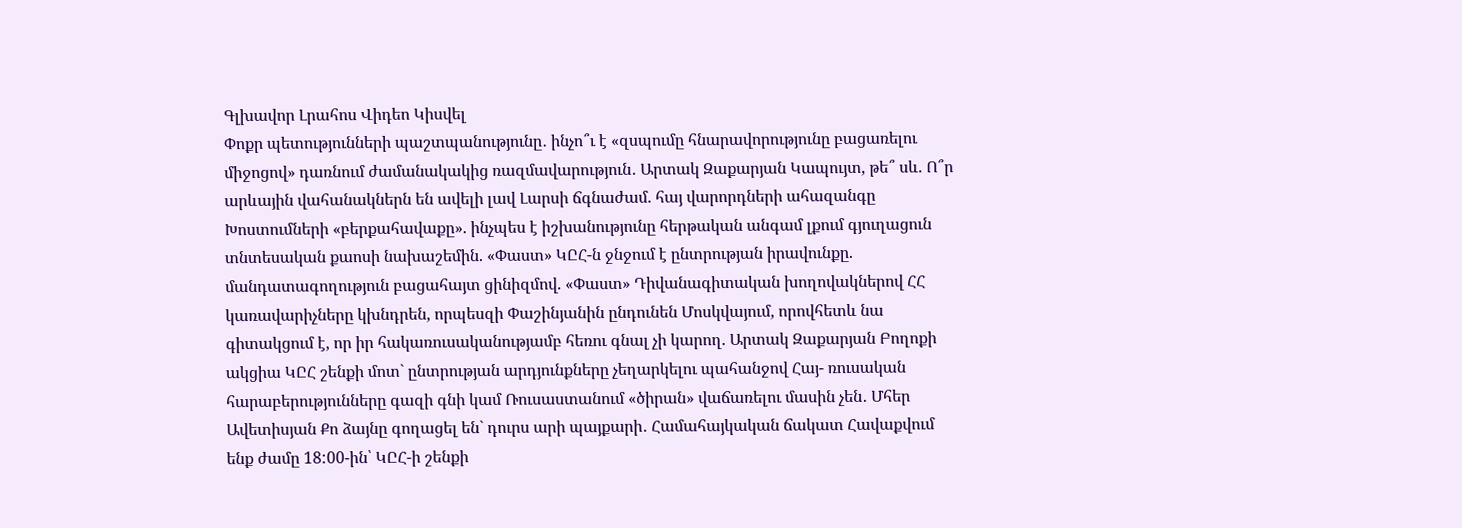Գլխավոր Լրահոս Վիդեո Կիսվել
Փոքր պետությունների պաշտպանությունը․ ինչո՞ւ է «զսպումը հնարավորությունը բացառելու միջոցով» դառնում ժամանակակից ռազմավարություն․ Արտակ Զաքարյան Կապույտ, թե՞ սև. Ո՞ր արևային վահանակներն են ավելի լավ Լարսի ճգնաժամ. հայ վարորդների ահազանգը Խոստումների «բերքահավաքը». ինչպես է իշխանությունը հերթական անգամ լքում գյուղացուն տնտեսական քաոսի նախաշեմին. «Փաստ» ԿԸՀ-ն ջնջում է ընտրության իրավունքը. մանդատագողություն բացահայտ ցինիզմով. «Փաստ» Դիվանագիտական խողովակներով ՀՀ կառավարիչները կխնդրեն, որպեսզի Փաշինյանին ընդունեն Մոսկվայում, որովհետև նա գիտակցում է, որ իր հակառուսականությամբ հեռու գնալ չի կարող. Արտակ Զաքարյան Բողոքի ակցիա ԿԸՀ շենքի մոտ` ընտրության արդյունքները չեղարկելու պահանջով Հայ- ռուսական հարաբերությունները գազի գնի կամ Ռուսաստանում «ծիրան» վաճառելու մասին չեն․ Մհեր Ավետիսյան Քո ձայնը գողացել են` դուրս արի պայքարի․ Համահայկական ճակատ Հավաքվում ենք ժամը 18:00-ին՝ ԿԸՀ-ի շենքի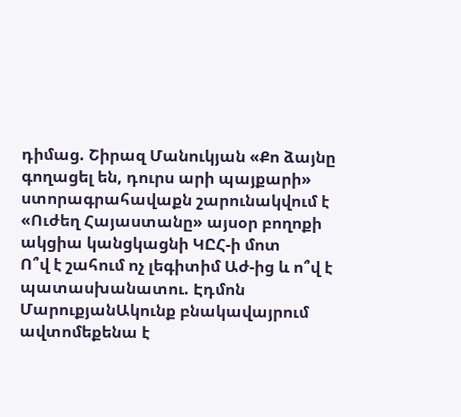դիմաց. Շիրազ Մանուկյան «Քո ձայնը գողացել են, դուրս արի պայքարի» ստորագրահավաքն շարունակվում է «Ուժեղ Հայաստանը» այսօր բողոքի ակցիա կանցկացնի ԿԸՀ-ի մոտ
Ո՞վ է շահում ոչ լեգիտիմ Աժ-ից և ո՞վ է պատասխանատու. Էդմոն ՄարուքյանԱկունք բնակավայրում ավտոմեքենա է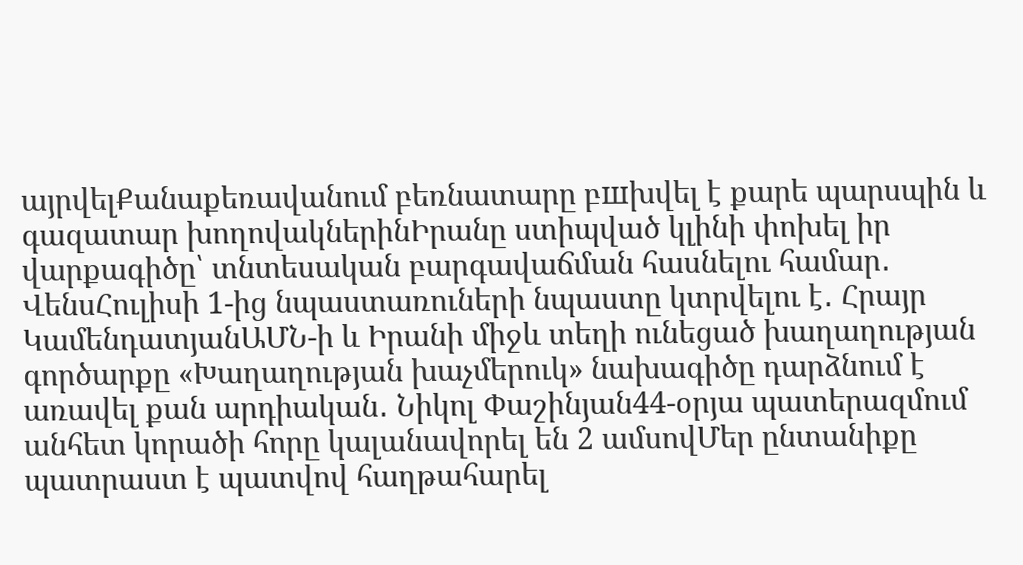այրվելՔանաքեռավանում բեռնատարը բшխվել է քարե պարսպին և գազատար խողովակներինԻրանը ստիպված կլինի փոխել իր վարքագիծը՝ տնտեսական բարգավաճման հասնելու համար․ ՎենսՀուլիսի 1-ից նպաստառուների նպաստը կտրվելու է․ Հրայր ԿամենդատյանԱՄՆ-ի և Իրանի միջև տեղի ունեցած խաղաղության գործարքը «Խաղաղության խաչմերուկ» նախագիծը դարձնում է առավել քան արդիական․ Նիկոլ Փաշինյան44-օրյա պատերազմում անհետ կորածի հորը կալանավորել են 2 ամսովՄեր ընտանիքը պատրաստ է պատվով հաղթահարել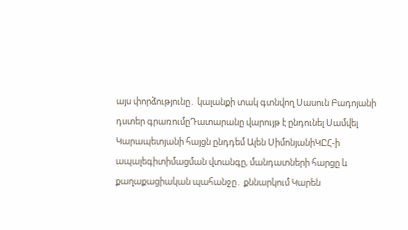այս փորձությունը․ կալանքի տակ գտնվող Սասուն Բադոյանի դստեր գրառումըԴատարանը վարույթ է ընդունել Սամվել Կարապետյանի հայցն ընդդեմ Ալեն ՍիմոնյանիԿԸՀ-ի ապալեգիտիմացման վտանգը, մանդատների հարցը և քաղաքացիական պահանջը․ քննարկում Կարեն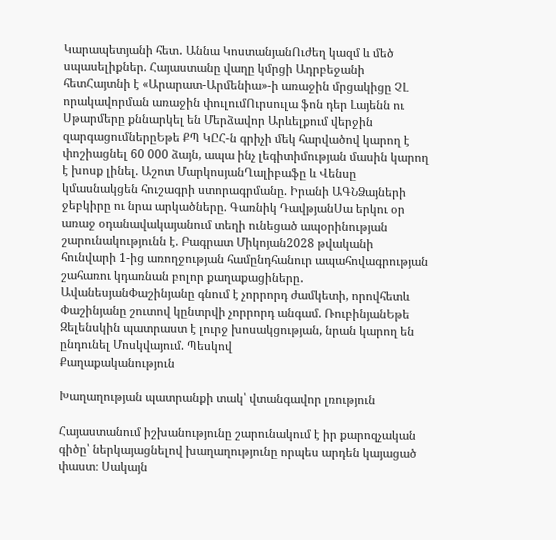Կարապետյանի հետ․ Աննա ԿոստանյանՈւժեղ կազմ և մեծ սպասելիքներ. Հայաստանը վաղը կմրցի Ադրբեջանի հետՀայտնի է «Արարատ-Արմենիա»-ի առաջին մրցակիցը ՉԼ որակավորման առաջին փուլումՈւրսուլա ֆոն դեր Լայենն ու Սթարմերը քննարկել են Մերձավոր Արևելքում վերջին զարգացումներըԵթե ՔՊ ԿԸՀ-ն գրիչի մեկ հարվածով կարող է փոշիացնել 60 000 ձայն, ապա ինչ լեգիտիմության մասին կարող է խոսք լինել. Աշոտ ՄարկոսյանՂալիբաֆը և Վենսը կմասնակցեն հուշագրի ստորագրմանը. Իրանի ԱԳՆՁայների ջեբկիրը ու նրա արկածները. Գառնիկ ԴավթյանՍա երկու օր առաջ օդանավակայանում տեղի ունեցած ապօրինության շարունակությունն է. Բագրատ Միկոյան2028 թվականի հունվարի 1-ից առողջության համընդհանուր ապահովագրության շահառու կդառնան բոլոր քաղաքացիները․ ԱվանեսյանՓաշինյանը գնում է չորրորդ ժամկետի, որովհետև Փաշինյանը շուտով կընտրվի չորրորդ անգամ. ՌուբինյանԵթե Զելենսկին պատրաստ է լուրջ խոսակցության, նրան կարող են ընդունել Մոսկվայում. Պեսկով
Քաղաքականություն

Խաղաղության պատրանքի տակ՝ վտանգավոր լռություն

Հայաստանում իշխանությունը շարունակում է իր քարոզչական գիծը՝ ներկայացնելով խաղաղությունը որպես արդեն կայացած փաստ։ Սակայն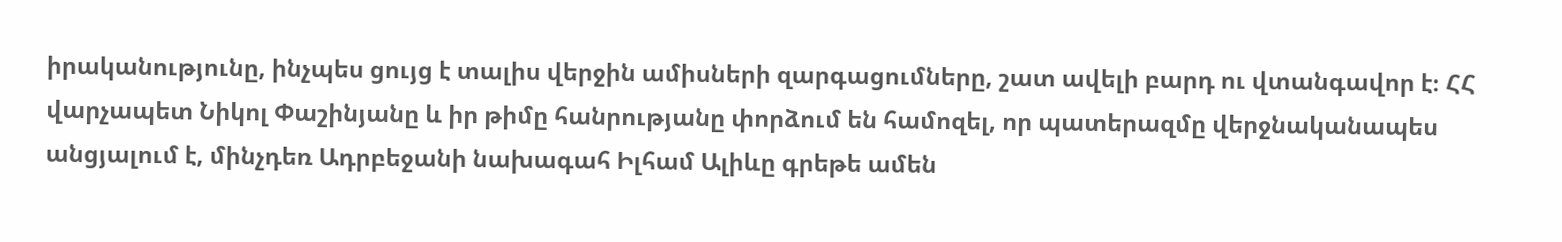իրականությունը, ինչպես ցույց է տալիս վերջին ամիսների զարգացումները, շատ ավելի բարդ ու վտանգավոր է։ ՀՀ վարչապետ Նիկոլ Փաշինյանը և իր թիմը հանրությանը փորձում են համոզել, որ պատերազմը վերջնականապես անցյալում է, մինչդեռ Ադրբեջանի նախագահ Իլհամ Ալիևը գրեթե ամեն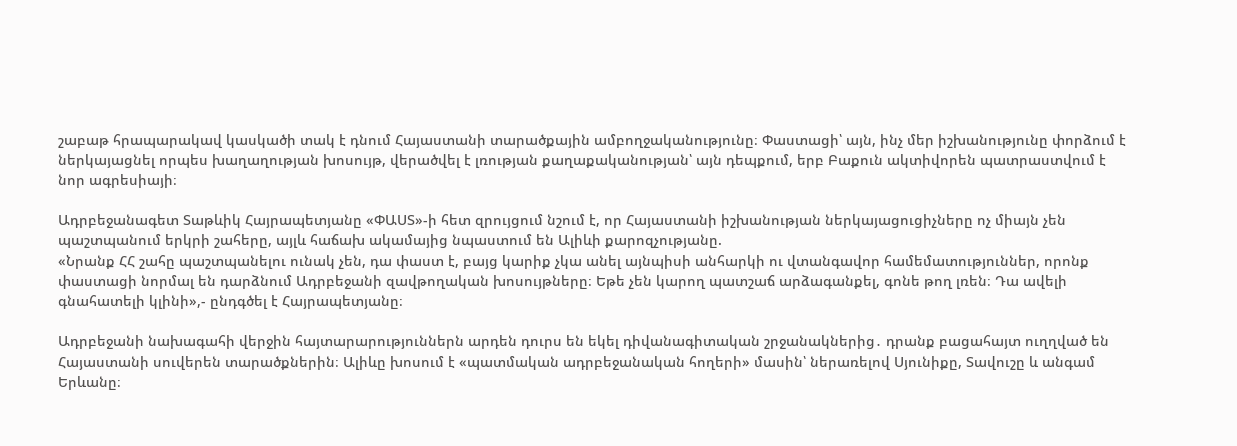շաբաթ հրապարակավ կասկածի տակ է դնում Հայաստանի տարածքային ամբողջականությունը։ Փաստացի՝ այն, ինչ մեր իշխանությունը փորձում է ներկայացնել որպես խաղաղության խոսույթ, վերածվել է լռության քաղաքականության՝ այն դեպքում, երբ Բաքուն ակտիվորեն պատրաստվում է նոր ագրեսիայի։

Ադրբեջանագետ Տաթևիկ Հայրապետյանը «ՓԱՍՏ»-ի հետ զրույցում նշում է, որ Հայաստանի իշխանության ներկայացուցիչները ոչ միայն չեն պաշտպանում երկրի շահերը, այլև հաճախ ակամայից նպաստում են Ալիևի քարոզչությանը.
«Նրանք ՀՀ շահը պաշտպանելու ունակ չեն, դա փաստ է, բայց կարիք չկա անել այնպիսի անհարկի ու վտանգավոր համեմատություններ, որոնք փաստացի նորմալ են դարձնում Ադրբեջանի զավթողական խոսույթները։ Եթե չեն կարող պատշաճ արձագանքել, գոնե թող լռեն։ Դա ավելի գնահատելի կլինի»,- ընդգծել է Հայրապետյանը։

Ադրբեջանի նախագահի վերջին հայտարարություններն արդեն դուրս են եկել դիվանագիտական շրջանակներից․ դրանք բացահայտ ուղղված են Հայաստանի սուվերեն տարածքներին։ Ալիևը խոսում է «պատմական ադրբեջանական հողերի» մասին՝ ներառելով Սյունիքը, Տավուշը և անգամ Երևանը։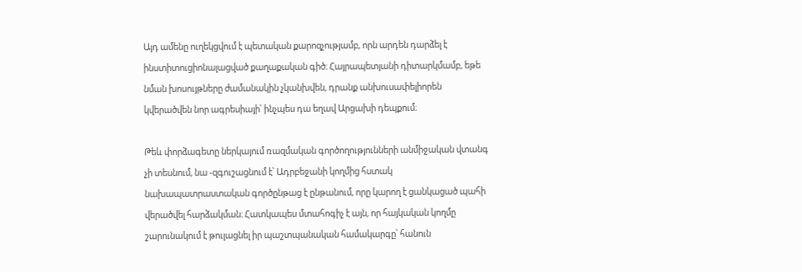Այդ ամենը ուղեկցվում է պետական քարոզչությամբ, որն արդեն դարձել է ինստիտուցիոնալացված քաղաքական գիծ։ Հայրապետյանի դիտարկմամբ, եթե նման խոսույթները ժամանակին չկանխվեն, դրանք անխուսափելիորեն կվերածվեն նոր ագրեսիայի՝ ինչպես դա եղավ Արցախի դեպքում։

Թեև փորձագետը ներկայում ռազմական գործողությունների անմիջական վտանգ չի տեսնում, նա -զգուշացնում է՝ Ադրբեջանի կողմից հստակ նախապատրաստական գործընթաց է ընթանում, որը կարող է ցանկացած պահի վերածվել հարձակման։ Հատկապես մտահոգիչ է այն, որ հայկական կողմը շարունակում է թուլացնել իր պաշտպանական համակարգը՝ հանուն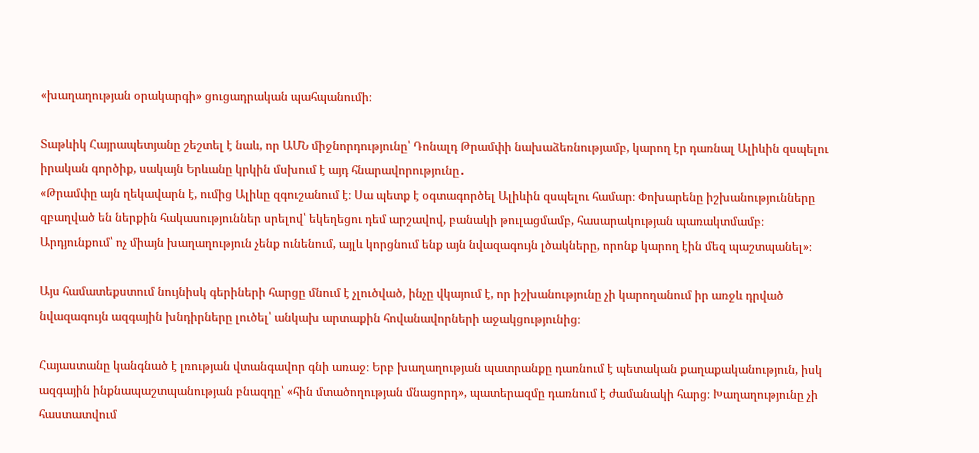«խաղաղության օրակարգի» ցուցադրական պահպանումի։

Տաթևիկ Հայրապետյանը շեշտել է նաև, որ ԱՄՆ միջնորդությունը՝ Դոնալդ Թրամփի նախաձեռնությամբ, կարող էր դառնալ Ալիևին զսպելու իրական գործիք, սակայն Երևանը կրկին մսխում է այդ հնարավորությունը․
«Թրամփը այն ղեկավարն է, ումից Ալիևը զգուշանում է։ Սա պետք է օգտագործել Ալիևին զսպելու համար։ Փոխարենը իշխանությունները զբաղված են ներքին հակասություններ սրելով՝ եկեղեցու դեմ արշավով, բանակի թուլացմամբ, հասարակության պառակտմամբ։ Արդյունքում՝ ոչ միայն խաղաղություն չենք ունենում, այլև կորցնում ենք այն նվազագույն լծակները, որոնք կարող էին մեզ պաշտպանել»։

Այս համատեքստում նույնիսկ գերիների հարցը մնում է չլուծված, ինչը վկայում է, որ իշխանությունը չի կարողանում իր առջև դրված նվազագույն ազգային խնդիրները լուծել՝ անկախ արտաքին հովանավորների աջակցությունից։

Հայաստանը կանգնած է լռության վտանգավոր գնի առաջ։ Երբ խաղաղության պատրանքը դառնում է պետական քաղաքականություն, իսկ ազգային ինքնապաշտպանության բնազդը՝ «հին մտածողության մնացորդ», պատերազմը դառնում է ժամանակի հարց։ Խաղաղությունը չի հաստատվում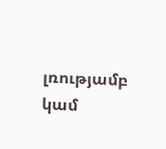լռությամբ կամ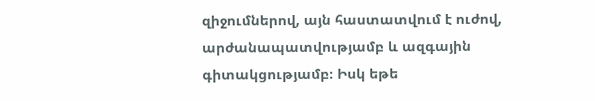զիջումներով, այն հաստատվում է ուժով, արժանապատվությամբ և ազգային գիտակցությամբ։ Իսկ եթե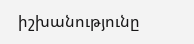իշխանությունը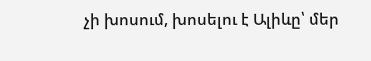չի խոսում, խոսելու է Ալիևը՝ մեր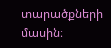տարածքների մասին։